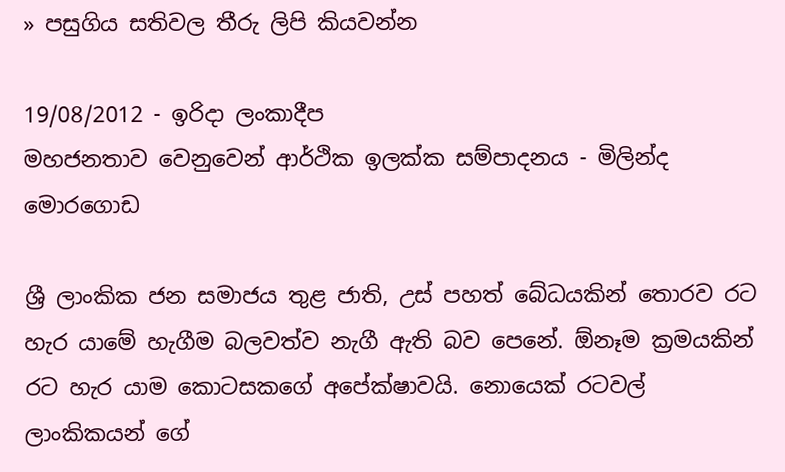» පසුගිය සතිවල තීරු ලිපි කියවන්න

19/08/2012 - ඉරිදා ලංකාදීප
මහජනතාව වෙනුවෙන් ආර්ථික ඉලක්ක සම්පාදනය - මිලින්ද මොරගොඩ

ශ්‍රී ලාංකික ජන සමාජය තුළ ජාති, උස් පහත් බේධයකින් තොරව රට හැර යාමේ හැගීම බලවත්ව නැගී ඇති බව පෙනේ. ඕනෑම ක්‍රමයකින් රට හැර යාම කොටසකගේ අපේක්ෂාවයි. නොයෙක් රටවල් ලාංකිකයන් ගේ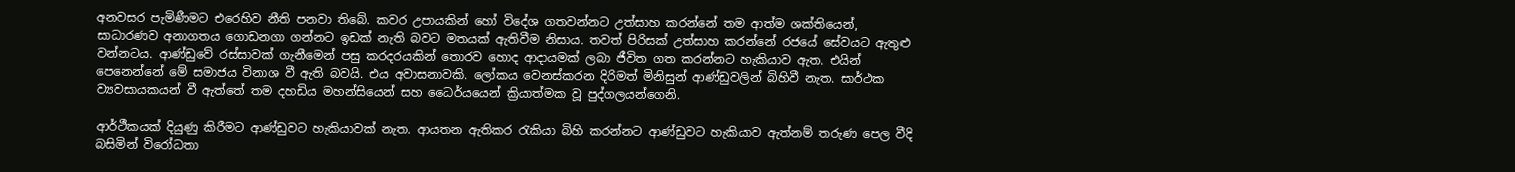අනවසර පැමිණීමට එරෙහිව නීති පනවා තිබේ. කවර උපායකින් හෝ විදේශ ගතවන්නට උත්සාහ කරන්නේ තම ආත්ම ශක්තියෙන්, සාධාරණව අනාගතය ගොඩනගා ගන්නට ඉඩක් නැති බවට මතයක් ඇතිවීම නිසාය. තවත් පිරිසක් උත්සාහ කරන්නේ රජයේ සේවයට ඇතුළු වන්නටය. ආණ්ඩුවේ රස්සාවක් ගැනීමෙන් පසු කරදරයකින් තොරව හොද ආදායමක් ලබා ජීවිත ගත කරන්නට හැකියාව ඇත. එයින් පෙනෙන්නේ මේ සමාජය විනාශ වී ඇති බවයි. එය අවාසනාවකි. ලෝකය වෙනස්කරන දිරිමත් මිනිසුන් ආණ්ඩුවලින් බිහිවී නැත. සාර්ථක ව්‍යවසායකයන් වී ඇත්තේ තම දහඩිය මහන්සියෙන් සහ ධෛර්යයෙන් ක්‍රියාත්මක වූ පුද්ගලයන්ගෙනි.

ආර්ථීකයක් දියුණු කිරීමට ආණ්ඩුවට හැකියාවක් නැත. ආයතන ඇතිකර රැකියා බිහි කරන්නට ආණ්ඩුවට හැකියාව ඇත්නම් තරුණ පෙල වීදි බසිමින් විරෝධතා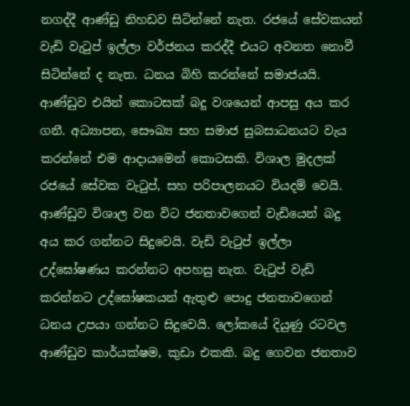නගද්දී ආණ්ඩු නිහඩව සිටින්නේ නැත. රජයේ සේවකයන් වැඩි වැටුප් ඉල්ලා වර්ජනය කරද්දී එයට අවනත නොවී සිටින්නේ ද නැත. ධනය බිහි කරන්නේ සමාජයයි. ආණ්ඩුව එයින් කොටසක් බදු වශයෙන් ආපසු අය කර ගනී. අධ්‍යාපන, සෞඛ්‍ය සහ සමාජ සුබසාධනයට වැය කරන්නේ එම ආදායමෙන් කොටසකි. විශාල මුදලක් රජයේ සේවක වැටුප්, සහ පරිපාලනයට වියදම් වෙයි. ආණ්ඩුව විශාල වන විට ජනතාවගෙන් වැඩියෙන් බදු අය කර ගන්නට සිදුවෙයි. වැඩි වැටුප් ඉල්ලා උද්ඝෝෂණය කරන්නට අපහසු නැත. වැටුප් වැඩි කරන්නට උද්ඝෝෂකයන් ඇතුළු පොදු ජනතාවගෙන් ධනය උපයා ගන්නට සිදුවෙයි. ලෝකයේ දියුණු රටවල ආණ්ඩුව කාර්යක්ෂම, කුඩා එකකි. බදු ගෙවන ජනතාව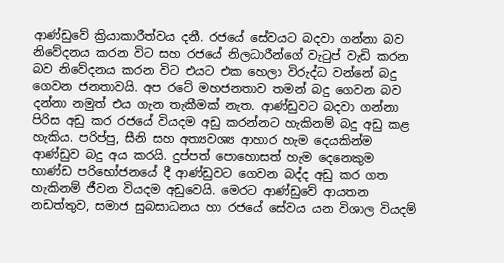ආණ්ඩුවේ ක්‍රියාකාරීත්වය දනී. රජයේ සේවයට බදවා ගන්නා බව නිවේදනය කරන විට සහ රජයේ නිලධාරීන්ගේ වැටුප් වැඩි කරන බව නිවේදනය කරන විට එයට එක හෙලා විරුද්ධ වන්නේ බදු ගෙවන ජනතාවයි. අප රටේ මහජනතාව තමන් බදු ගෙවන බව දන්නා නමුත් එය ගැන තැකීමක් නැත. ආණ්ඩුවට බදවා ගන්නා පිරිස අඩු කර රජයේ වියදම අඩු කරන්නට හැකිනම් බදු අඩු කළ හැකිය. පරිප්පු, සීනි සහ අත්‍යවශ්‍ය ආහාර හැම දෙයකින්ම ආණ්ඩුව බදු අය කරයි. දුප්පත් පොහොසත් හැම දෙනෙකුම භාණ්ඩ පරිභෝජනයේ දී ආණ්ඩුවට ගෙවන බද්ද අඩු කර ගත හැකිනම් ජීවන වියදම අඩුවෙයි. මෙරට ආණ්ඩුවේ ආයතන නඩත්තුව, සමාජ සුබසාධනය හා රජයේ සේවය යන විශාල වියදම්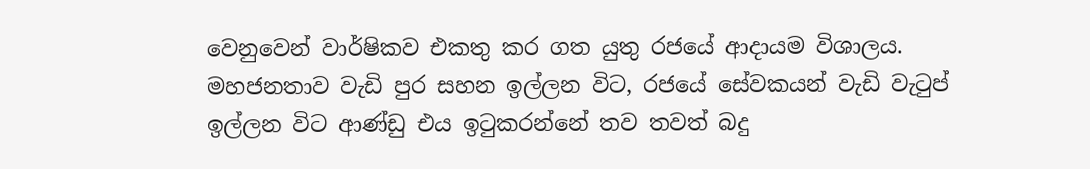වෙනුවෙන් වාර්ෂිකව එකතු කර ගත යුතු රජයේ ආදායම විශාලය. මහජනතාව වැඩි පුර සහන ඉල්ලන විට, රජයේ සේවකයන් වැඩි වැටුප් ඉල්ලන විට ආණ්ඩු එය ඉටුකරන්නේ තව තවත් බදු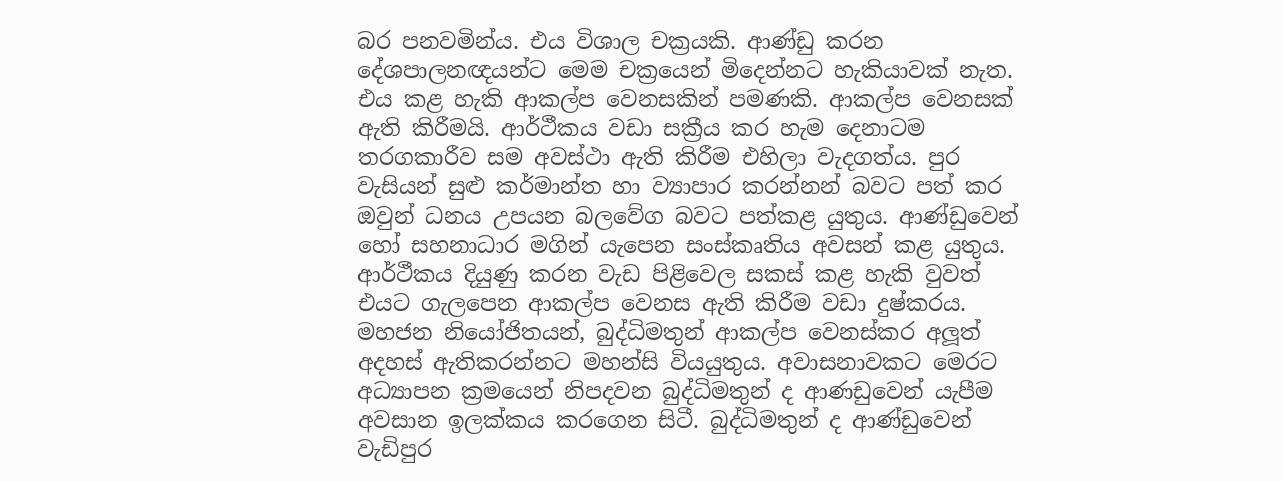බර පනවමින්ය. එය විශාල චක්‍රයකි. ආණ්ඩු කරන දේශපාලනඥයන්ට මෙම චක්‍රයෙන් මිදෙන්නට හැකියාවක් නැත. එය කළ හැකි ආකල්ප වෙනසකින් පමණකි. ආකල්ප වෙනසක් ඇති කිරීමයි. ආර්ථීකය වඩා සක්‍රීය කර හැම දෙනාටම තරගකාරීව සම අවස්ථා ඇති කිරීම එහිලා වැදගත්ය. පුර වැසියන් සුළු කර්මාන්ත හා ව්‍යාපාර කරන්නන් බවට පත් කර ඔවුන් ධනය උපයන බලවේග බවට පත්කළ යුතුය. ආණ්ඩුවෙන් හෝ සහනාධාර මගින් යැපෙන සංස්කෘතිය අවසන් කළ යුතුය. ආර්ථීකය දියුණු කරන වැඩ පිළිවෙල සකස් කළ හැකි වුවත් එයට ගැලපෙන ආකල්ප වෙනස ඇති කිරීම වඩා දුෂ්කරය. මහජන නියෝජිතයන්, බුද්ධිමතුන් ආකල්ප වෙනස්කර අලූත් අදහස් ඇතිකරන්නට මහන්සි වියයුතුය. අවාසනාවකට මෙරට අධ්‍යාපන ක්‍රමයෙන් නිපදවන බුද්ධිමතුන් ද ආණඩුවෙන් යැපීම අවසාන ඉලක්කය කරගෙන සිටී. බුද්ධිමතුන් ද ආණ්ඩුවෙන් වැඩිපුර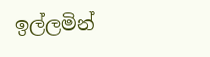ඉල්ලමින්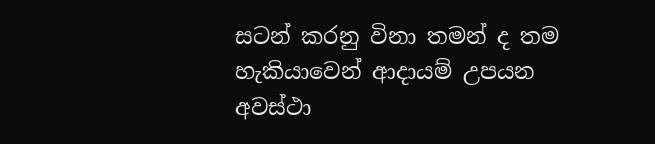සටන් කරනු විනා තමන් ද තම හැකියාවෙන් ආදායම් උපයන අවස්ථා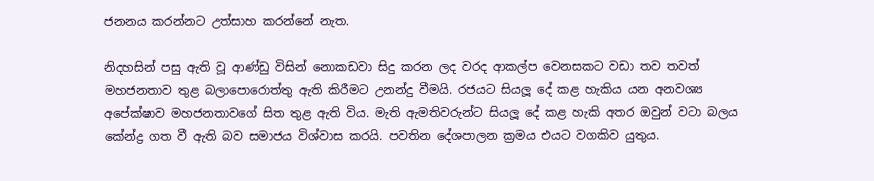ජනනය කරන්නට උත්සාහ කරන්නේ නැත.

නිදහසින් පසු ඇති වූ ආණ්ඩු විසින් නොකඩවා සිදු කරන ලද වරද ආකල්ප වෙනසකට වඩා තව තවත් මහජනතාව තුළ බලාපොරොත්තු ඇති කිරීමට උනන්දු වීමයි. රජයට සියලූ දේ කළ හැකිය යන අනවශ්‍ය අපේක්ෂාව මහජනතාවගේ සිත තුළ ඇති විය. මැති ඇමතිවරුන්ට සියලූ දේ කළ හැකි අතර ඔවුන් වටා බලය කේන්ද්‍ර ගත වී ඇති බව සමාජය විශ්වාස කරයි. පවතින දේශපාලන ක්‍රමය එයට වගකිව යුතුය.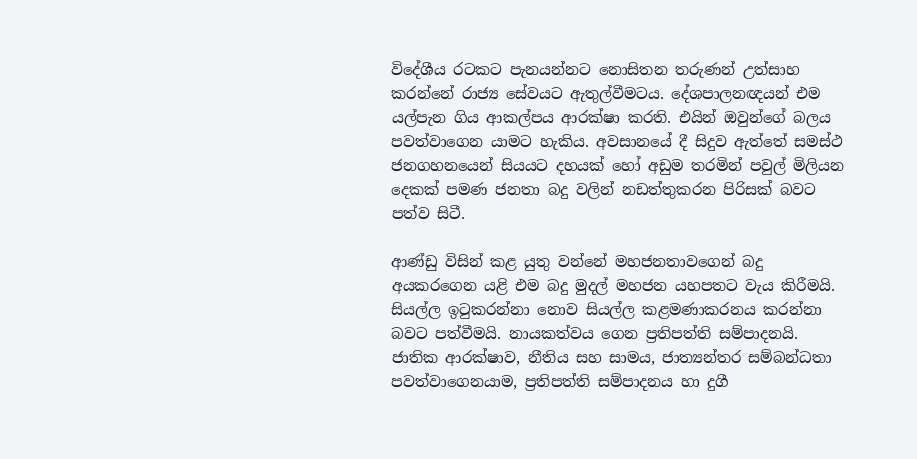විදේශීය රටකට පැනයන්නට නොසිතන තරුණන් උත්සාහ කරන්නේ රාජ්‍ය සේවයට ඇතුල්වීමටය. දේශපාලනඥයන් එම යල්පැන ගිය ආකල්පය ආරක්ෂා කරති. එයින් ඔවුන්ගේ බලය පවත්වාගෙන යාමට හැකිය. අවසානයේ දී සිදුව ඇත්තේ සමස්ථ ජනගහනයෙන් සියයට දහයක් හෝ අඩුම තරමින් පවුල් මිලියන දෙකක් පමණ ජනතා බදු වලින් නඩත්තුකරන පිරිසක් බවට පත්ව සිටී.

ආණ්ඩු විසින් කළ යුතු වන්නේ මහජනතාවගෙන් බදු අයකරගෙන යළි එම බදු මුදල් මහජන යහපතට වැය කිරීමයි. සියල්ල ඉටුකරන්නා නොව සියල්ල කළමණාකරනය කරන්නා බවට පත්වීමයි. නායකත්වය ගෙන ප්‍රතිපත්ති සම්පාදනයි. ජාතික ආරක්ෂාව, නීතිය සහ සාමය, ජාත්‍යන්තර සම්බන්ධතා පවත්වාගෙනයාම, ප්‍රතිපත්ති සම්පාදනය හා දුගී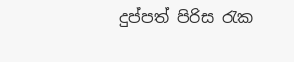දුප්පත් පිරිස රැක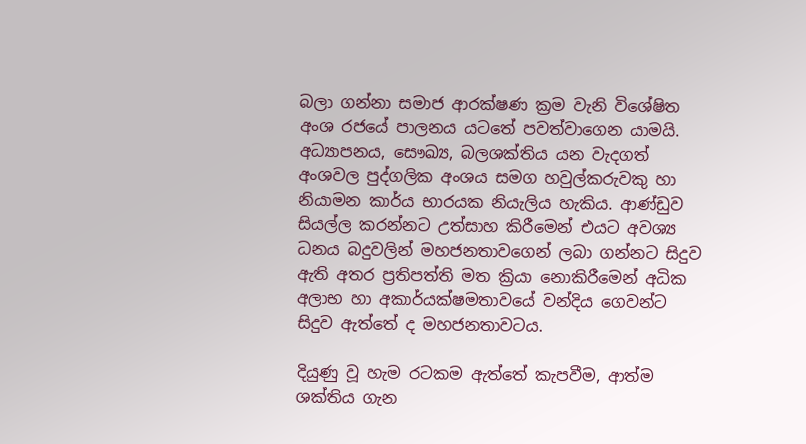බලා ගන්නා සමාජ ආරක්ෂණ ක්‍රම වැනි විශේෂිත අංශ රජයේ පාලනය යටතේ පවත්වාගෙන යාමයි. අධ්‍යාපනය, සෞඛ්‍ය, බලශක්තිය යන වැදගත් අංශවල පුද්ගලික අංශය සමග හවුල්කරුවකු හා නියාමන කාර්ය භාරයක නියැලිය හැකිය. ආණ්ඩුව සියල්ල කරන්නට උත්සාහ කිරීමෙන් එයට අවශ්‍ය ධනය බදුවලින් මහජනතාවගෙන් ලබා ගන්නට සිදුව ඇති අතර ප්‍රතිපත්ති මත ක්‍රියා නොකිරීමෙන් අධික අලාභ හා අකාර්යක්ෂමතාවයේ වන්දිය ගෙවන්ට සිදුව ඇත්තේ ද මහජනතාවටය.

දියුණු වූ හැම රටකම ඇත්තේ කැපවීම, ආත්ම ශක්තිය ගැන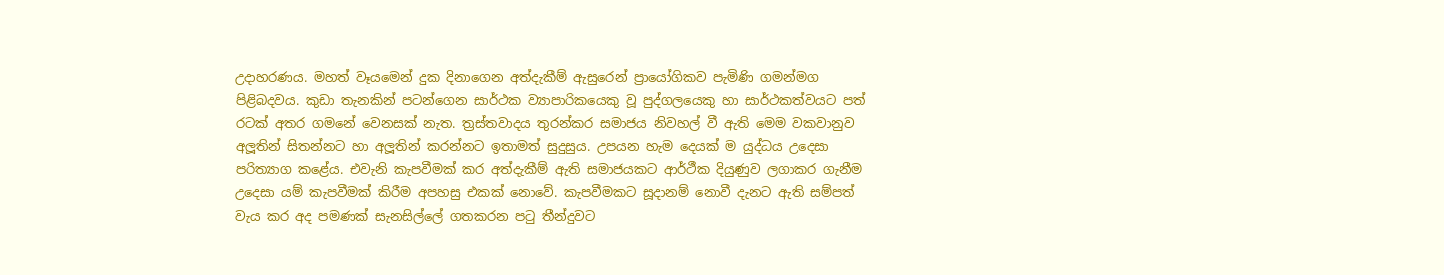උදාහරණය. මහත් වෑයමෙන් දුක දිනාගෙන අත්දැකීම් ඇසුරෙන් ප්‍රායෝගිකව පැමිණි ගමන්මග පිළිබදවය. කුඩා තැනකින් පටන්ගෙන සාර්ථක ව්‍යාපාරිකයෙකු වූ පුද්ගලයෙකු හා සාර්ථකත්වයට පත් රටක් අතර ගමනේ වෙනසක් නැත. ත්‍රස්තවාදය තුරන්කර සමාජය නිවහල් වී ඇති මෙම වකවානුව අලූතින් සිතන්නට හා අලූතින් කරන්නට ඉතාමත් සුදුසුය. උපයන හැම දෙයක් ම යුද්ධය උදෙසා පරිත්‍යාග කළේය. එවැනි කැපවීමක් කර අත්දැකීම් ඇති සමාජයකට ආර්ථීක දියුණුව ලගාකර ගැනීම උදෙසා යම් කැපවීමක් කිරීම අපහසු එකක් නොවේ. කැපවීමකට සූදානම් නොවී දැනට ඇති සම්පත් වැය කර අද පමණක් සැනසිල්ලේ ගතකරන පටු තීන්දුවට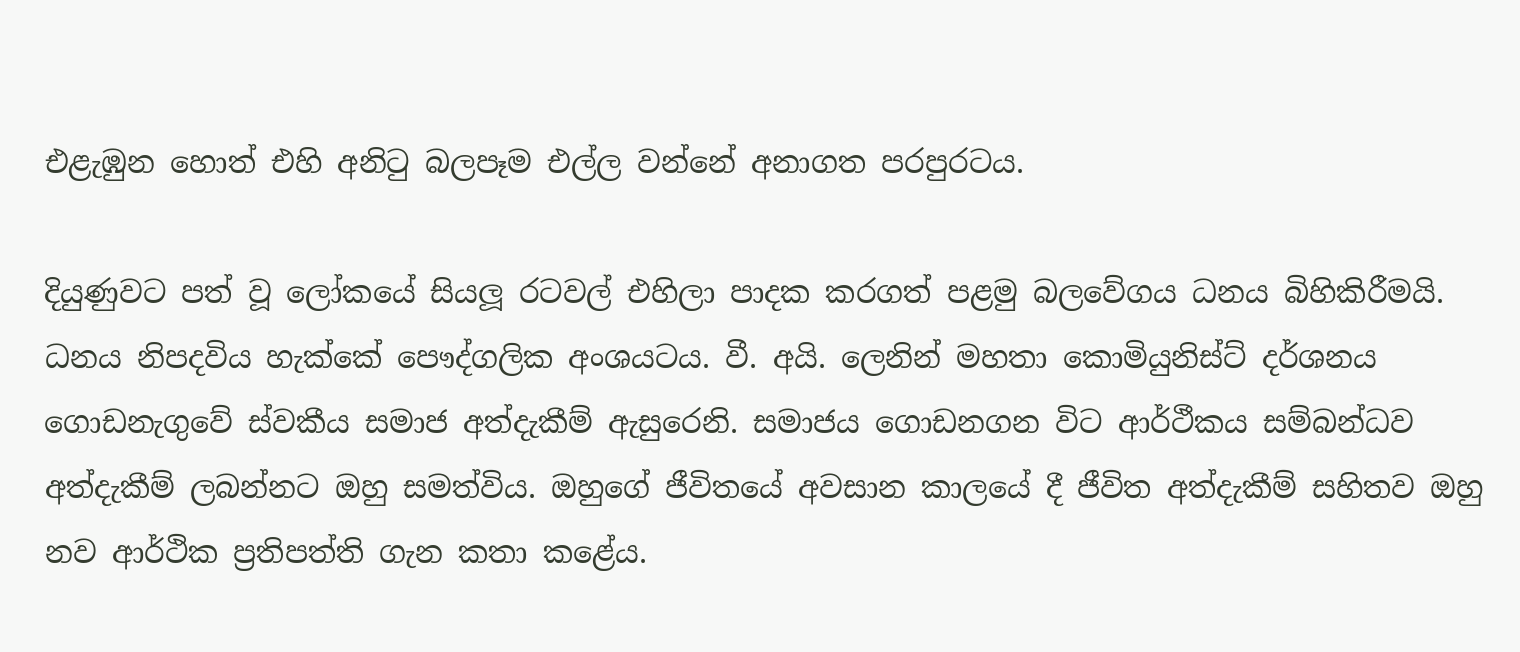එළැඹුන හොත් එහි අනිටු බලපෑම එල්ල වන්නේ අනාගත පරපුරටය.

දියුණුවට පත් වූ ලෝකයේ සියලූ රටවල් එහිලා පාදක කරගත් පළමු බලවේගය ධනය බිහිකිරීමයි. ධනය නිපදවිය හැක්කේ පෞද්ගලික අංශයටය. වී. අයි. ලෙනින් මහතා කොමියුනිස්ට් දර්ශනය ගොඩනැගුවේ ස්වකීය සමාජ අත්දැකීම් ඇසුරෙනි. සමාජය ගොඩනගන විට ආර්ථීකය සම්බන්ධව අත්දැකීම් ලබන්නට ඔහු සමත්විය. ඔහුගේ ජීවිතයේ අවසාන කාලයේ දී ජීවිත අත්දැකීම් සහිතව ඔහු නව ආර්ථික ප්‍රතිපත්ති ගැන කතා කළේය.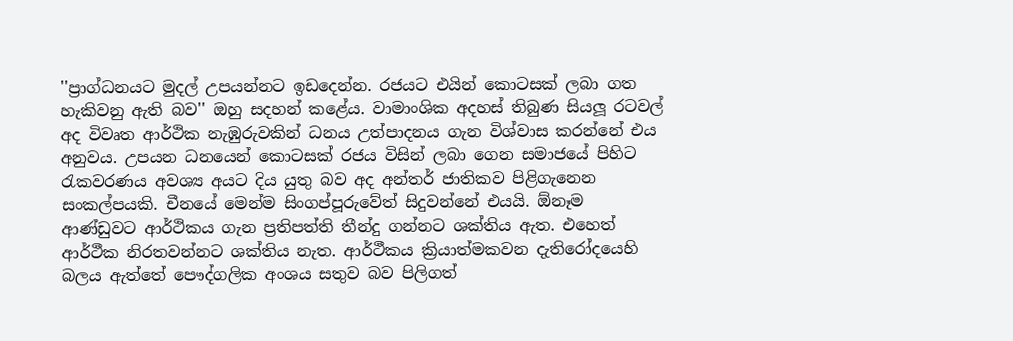''ප්‍රාග්ධනයට මුදල් උපයන්නට ඉඩදෙන්න. රජයට එයින් කොටසක් ලබා ගත හැකිවනු ඇති බව'' ඔහු සදහන් කළේය. වාමාංශික අදහස් තිබුණ සියලූ රටවල් අද විවෘත ආර්ථික නැඹුරුවකින් ධනය උත්පාදනය ගැන විශ්වාස කරන්නේ එය අනුවය. උපයන ධනයෙන් කොටසක් රජය විසින් ලබා ගෙන සමාජයේ පිහිට රැකවරණය අවශ්‍ය අයට දිය යුතු බව අද අන්තර් ජාතිකව පිළිගැනෙන සංකල්පයකි. චීනයේ මෙන්ම සිංගප්පූරුවේත් සිදුවන්නේ එයයි. ඕනෑම ආණ්ඩුවට ආර්ථිකය ගැන ප්‍රතිපත්ති තීන්දු ගන්නට ශක්තිය ඇත. එහෙත් ආර්ථීක නිරතවන්නට ශක්තිය නැත. ආර්ථීකය ක්‍රියාත්මකවන දැතිරෝදයෙහි බලය ඇත්තේ පෞද්ගලික අංශය සතුව බව පිලිගත්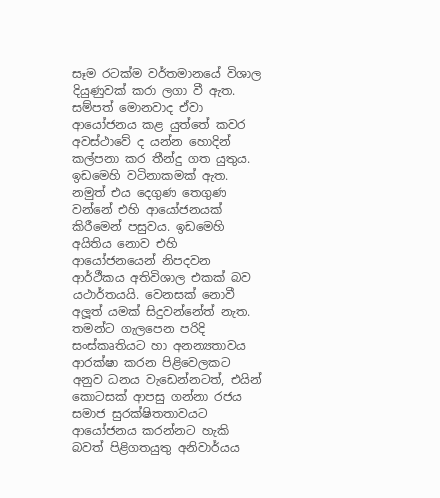සෑම රටක්ම වර්තමානයේ විශාල දියුණුවක් කරා ලගා වී ඇත. සම්පත් මොනවාද ඒවා ආයෝජනය කළ යුත්තේ කවර අවස්ථාවේ ද යන්න හොදින් කල්පනා කර තීන්දු ගත යුතුය. ඉඩමෙහි වටිනාකමක් ඇත. නමුත් එය දෙගුණ තෙගුණ වන්නේ එහි ආයෝජනයක් කිරීමෙන් පසුවය. ඉඩමෙහි අයිතිය නොව එහි ආයෝජනයෙන් නිපදවන ආර්ථීකය අතිවිශාල එකක් බව යථාර්තයයි. වෙනසක් නොවී අලූත් යමක් සිදුවන්නේත් නැත. තමන්ට ගැලපෙන පරිදි සංස්කෘතියට හා අනන්‍යතාවය ආරක්ෂා කරන පිළිවෙලකට අනුව ධනය වැඩෙන්නටත්, එයින් කොටසක් ආපසු ගන්නා රජය සමාජ සුරක්ෂිතතාවයට ආයෝජනය කරන්නට හැකි බවත් පිළිගතයුතු අනිවාර්යය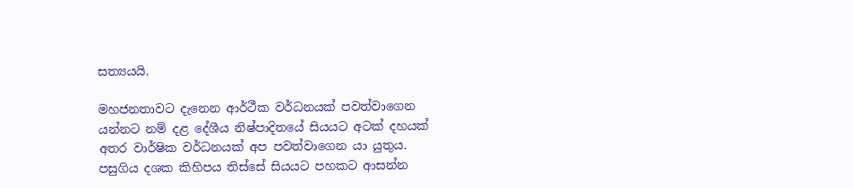සත්‍යයයි.

මහජනතාවට දැනෙන ආර්ථීක වර්ධනයක් පවත්වාගෙන යන්නට නම් දළ දේශීය නිෂ්පාදිතයේ සියයට අටක් දහයක් අතර වාර්ෂික වර්ධනයක් අප පවත්වාගෙන යා යුතුය. පසුගිය දශක කිහිපය තිස්සේ සියයට පහකට ආසන්න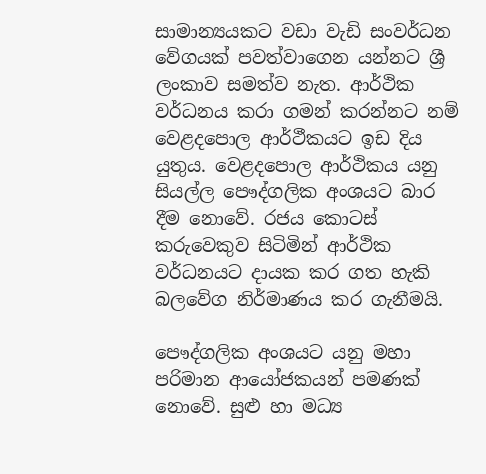සාමාන්‍යයකට වඩා වැඩි සංවර්ධන වේගයක් පවත්වාගෙන යන්නට ශ්‍රී ලංකාව සමත්ව නැත. ආර්ථික වර්ධනය කරා ගමන් කරන්නට නම් වෙළදපොල ආර්ථීකයට ඉඩ දිය යුතුය. වෙළදපොල ආර්ථිකය යනු සියල්ල පෞද්ගලික අංශයට බාර දීම නොවේ. රජය කොටස් කරුවෙකුව සිටිමින් ආර්ථික වර්ධනයට දායක කර ගත හැකි බලවේග නිර්මාණය කර ගැනීමයි.

පෞද්ගලික අංශයට යනු මහා පරිමාන ආයෝජකයන් පමණක් නොවේ. සුළු හා මධ්‍ය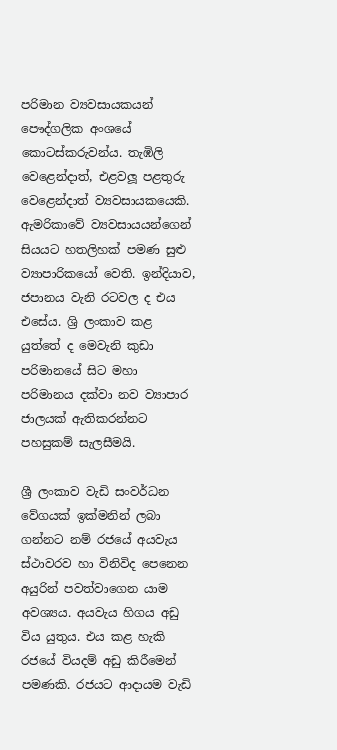පරිමාන ව්‍යවසායකයන් පෞද්ගලික අංශයේ කොටස්කරුවන්ය. තැඹිලි වෙළෙන්දාත්, එළවලූ පළතුරු වෙළෙන්දාත් ව්‍යවසායකයෙකි. ඇමරිකාවේ ව්‍යවසායයන්ගෙන් සියයට හතලිහක් පමණ සුළු ව්‍යාපාරිකයෝ වෙති. ඉන්දියාව, ජපානය වැනි රටවල ද එය එසේය. ශ්‍රි ලංකාව කළ යුත්තේ ද මෙවැනි කුඩා පරිමානයේ සිට මහා පරිමානය දක්වා නව ව්‍යාපාර ජාලයක් ඇතිකරන්නට පහසුකම් සැලසීමයි.

ශ්‍රී ලංකාව වැඩි සංවර්ධන වේගයක් ඉක්මනින් ලබා ගන්නට නම් රජයේ අයවැය ස්ථාවරව හා විනිවිද පෙනෙන අයුරින් පවත්වාගෙන යාම අවශ්‍යය. අයවැය හිගය අඩු විය යුතුය. එය කළ හැකි රජයේ වියදම් අඩු කිරීමෙන් පමණකි. රජයට ආදායම වැඩි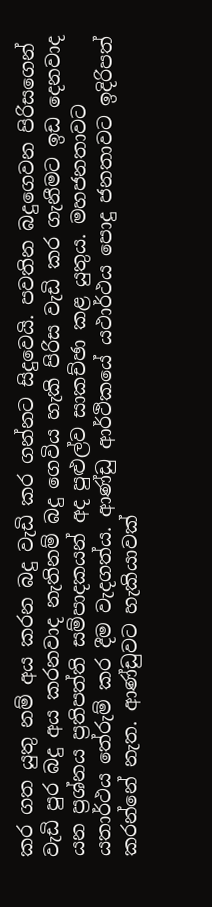කර ගත යුතු නම් අය කරන බදු වැඩි කර ගන්නට සිදුවෙයි. පවතින බදුගෙවන පිරිසගෙන් වැඩි පුර බදු අය කරනවාද නැතිනම් බදු ගෙවිය හැකි පිරිස වැඩි කර ගැනීමට ඉඩ දෙනවාද යන ප්‍රශ්නය ප්‍රතිපත්ති සම්පාදකයන් අද පුළුල්ව සාකච්ඡා කළ යුතුය. මහජනතාවට යතාර්ථය තේරුම් කර දීම වැදගත්ය. ආණ්ඩු ආර්ථිකයේ යථාර්ථය පොදු ජනතාවට ඉදිරිපත් කරන්නේ නැත. ආණ්ඩුවට හැකියාවක්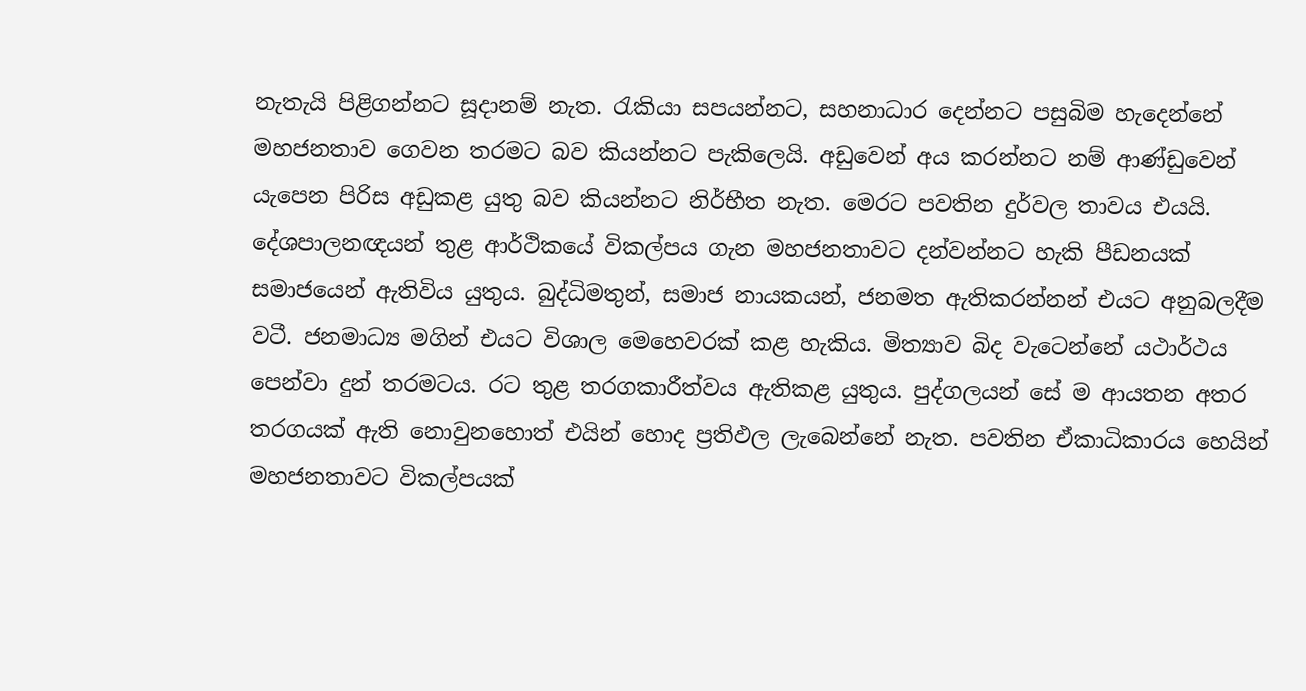නැතැයි පිළිගන්නට සූදානම් නැත. රැකියා සපයන්නට, සහනාධාර දෙන්නට පසුබිම හැදෙන්නේ මහජනතාව ගෙවන තරමට බව කියන්නට පැකිලෙයි. අඩුවෙන් අය කරන්නට නම් ආණ්ඩුවෙන් යැපෙන පිරිස අඩුකළ යුතු බව කියන්නට නිර්භීත නැත. මෙරට පවතින දුර්වල තාවය එයයි. දේශපාලනඥයන් තුළ ආර්ථිකයේ විකල්පය ගැන මහජනතාවට දන්වන්නට හැකි පීඩනයක් සමාජයෙන් ඇතිවිය යුතුය. බුද්ධිමතුන්, සමාජ නායකයන්, ජනමත ඇතිකරන්නන් එයට අනුබලදීම වටී. ජනමාධ්‍ය මගින් එයට විශාල මෙහෙවරක් කළ හැකිය. මිත්‍යාව බිද වැටෙන්නේ යථාර්ථය පෙන්වා දුන් තරමටය. රට තුළ තරගකාරීත්වය ඇතිකළ යුතුය. පුද්ගලයන් සේ ම ආයතන අතර තරගයක් ඇති නොවුනහොත් එයින් හොද ප්‍රතිඵල ලැබෙන්නේ නැත. පවතින ඒකාධිකාරය හෙයින් මහජනතාවට විකල්පයක්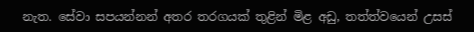නැත. සේවා සපයන්නන් අතර තරගයක් තුළින් මිළ අඩු, තත්ත්වයෙන් උසස්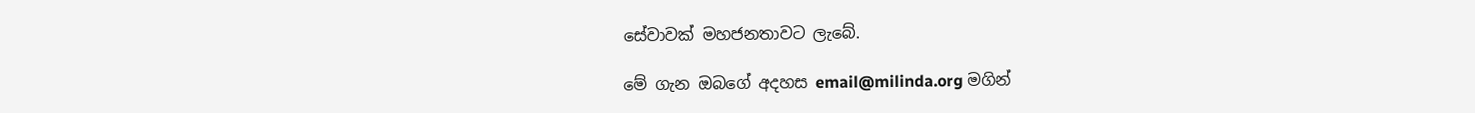සේවාවක් මහජනතාවට ලැබේ.

මේ ගැන ඔබගේ අදහස email@milinda.org මගින්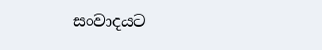සංවාදයට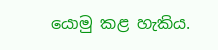යොමු කළ හැකිය.